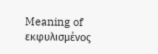Meaning of εκφυλισμένος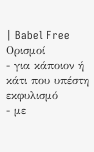| Babel Free
Ορισμοί
- για κάποιον ή κάτι που υπέστη εκφυλισμό
- με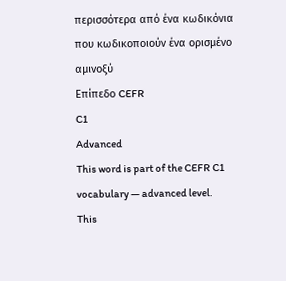περισσότερα από ένα κωδικόνια που κωδικοποιούν ένα ορισμένο αμινοξύ
Επίπεδο CEFR
C1
Advanced
This word is part of the CEFR C1 vocabulary — advanced level.
This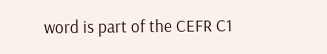word is part of the CEFR C1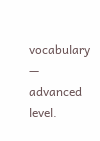vocabulary — advanced level.